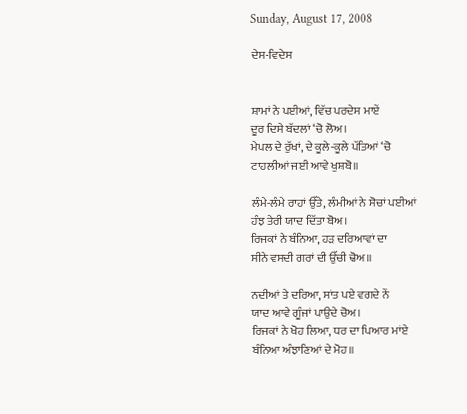Sunday, August 17, 2008

ਦੇਸ-ਵਿਦੇਸ


ਸ਼ਾਮਾਂ ਨੇ ਪਈਆਂ, ਵਿੱਚ ਪਰਦੇਸ ਮਾਏਂ
ਦੂਰ ਦਿਸੇ ਬੱਦਲਾਂ ‘ਚੋ ਲੋਅ।
ਮੇਪਲ ਦੇ ਰੁੱਖਾਂ, ਦੇ ਕੂਲੇ-ਕੂਲੇ ਪੱਤਿਆਂ ‘ਚੋ
ਟਾਹਲੀਆਂ ਜਈ ਆਵੇ ਖੁਸ਼ਬੋ॥

ਲੰਮੇ-ਲੰਮੇ ਰਾਹਾਂ ਉੱਤੇ, ਲੰਮੀਆਂ ਨੇ ਸੋਚਾਂ ਪਈਆਂ
ਹੰਝ ਤੇਰੀ ਯਾਦ ਦਿੱਤਾ ਬੋਅ।
ਰਿਜਕਾਂ ਨੇ ਬੰਨਿਆ, ਹੜ ਦਰਿਆਵਾਂ ਦਾ
ਸੀਨੇ ਵਸਦੀ ਗਰਾਂ ਦੀ ਉੱਚੀ ਢੋਅ॥

ਨਦੀਆਂ ਤੇ ਦਰਿਆ, ਸਾਂਤ ਪਏ ਵਗਦੇ ਨੇਂ
ਯਾਦ ਆਵੇ ਗੂੰਜਾਂ ਪਾਉਦੇ ਚੋਅ।
ਰਿਜਕਾਂ ਨੇ ਖੋਹ ਲਿਆ, ਧਰ ਦਾ ਪਿਆਰ ਮਾਂਏ
ਬੰਨਿਆ ਅੰਝਾਣਿਆਂ ਦੇ ਮੋਹ॥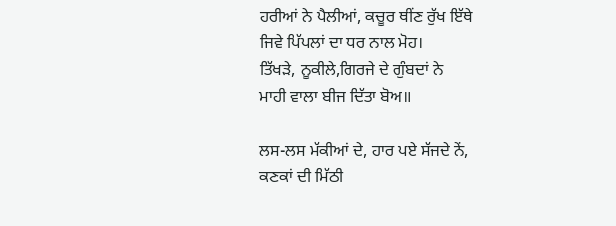ਹਰੀਆਂ ਨੇ ਪੈਲੀਆਂ, ਕਚੂਰ ਥੀਂਣ ਰੁੱਖ ਇੱਥੇ
ਜਿਵੇ ਪਿੱਪਲਾਂ ਦਾ ਧਰ ਨਾਲ ਮੋਹ।
ਤਿੱਖੜੇ, ਨੂਕੀਲੇ,ਗਿਰਜੇ ਦੇ ਗੁੰਬਦਾਂ ਨੇ
ਮਾਹੀ ਵਾਲਾ ਬੀਜ ਦਿੱਤਾ ਬੋਅ॥

ਲਸ-ਲਸ ਮੱਕੀਆਂ ਦੇ, ਹਾਰ ਪਏ ਸੱਜਦੇ ਨੇਂ,
ਕਣਕਾਂ ਦੀ ਮਿੱਠੀ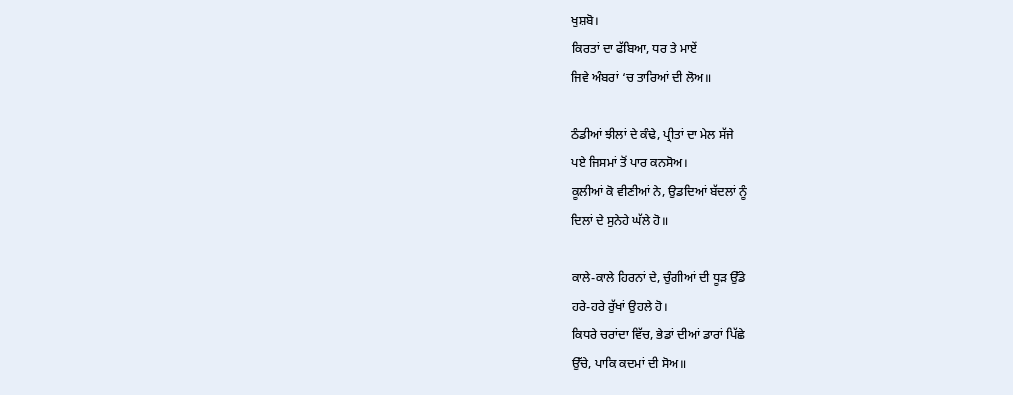ਖੁਸ਼ਬੋ।
ਕਿਰਤਾਂ ਦਾ ਫੱਬਿਆ, ਧਰ ਤੇ ਮਾਏਂ
ਜਿਵੇ ਅੰਬਰਾਂ ‘ਚ ਤਾਰਿਆਂ ਦੀ ਲੋਅ॥

ਠੰਡੀਆਂ ਝੀਲਾਂ ਦੇ ਕੰਢੇ, ਪ੍ਰੀਤਾਂ ਦਾ ਮੇਲ ਸੱਜੇ
ਪਏ ਜਿਸਮਾਂ ਤੋਂ ਪਾਰ ਕਨਸੋਅ।
ਕੂਲੀਆਂ ਕੋ ਵੀਣੀਆਂ ਨੇ, ਉਡਦਿਆਂ ਬੱਦਲਾਂ ਨੂੰ
ਦਿਲਾਂ ਦੇ ਸੁਨੇਹੇ ਘੱਲੇ ਹੋ॥

ਕਾਲੇ-ਕਾਲੇ ਹਿਰਨਾਂ ਦੇ, ਚੁੰਗੀਆਂ ਦੀ ਧੂੜ ਉੱਡੇ
ਹਰੇ-ਹਰੇ ਰੁੱਖਾਂ ਉਹਲੇ ਹੋ।
ਕਿਧਰੇ ਚਰਾਂਦਾ ਵਿੱਚ, ਭੇਡਾਂ ਦੀਆਂ ਡਾਰਾਂ ਪਿੱਛੇ
ਉੱਚੇ, ਪਾਕਿ ਕਦਮਾਂ ਦੀ ਸੋਅ॥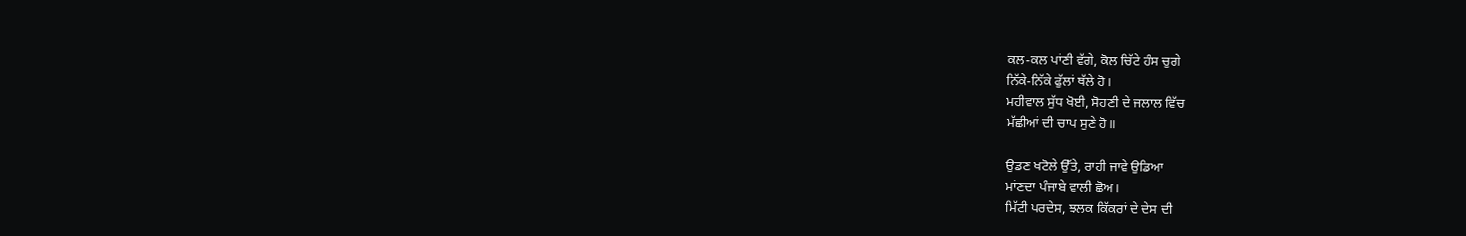ਕਲ-ਕਲ ਪਾਂਣੀ ਵੱਗੇ, ਕੋਲ ਚਿੱਟੇ ਹੰਸ ਚੁਗੇ
ਨਿੱਕੇ-ਨਿੱਕੇ ਫੁੱਲਾਂ ਥੱਲੇ ਹੋ।
ਮਹੀਵਾਲ ਸੁੱਧ ਖੋਈ, ਸੋਹਣੀ ਦੇ ਜਲਾਲ ਵਿੱਚ
ਮੱਛੀਆਂ ਦੀ ਚਾਪ ਸੁਣੇ ਹੋ॥

ਉਡਣ ਖਟੋਲੇ ਉੱਤੇ, ਰਾਹੀ ਜਾਵੇ ਉਡਿਆ
ਮਾਂਣਦਾ ਪੰਜਾਬੇ ਵਾਲੀ ਛੋਅ।
ਮਿੱਟੀ ਪਰਦੇਸ, ਝਲਕ ਕਿੱਕਰਾਂ ਦੇ ਦੇਸ ਦੀ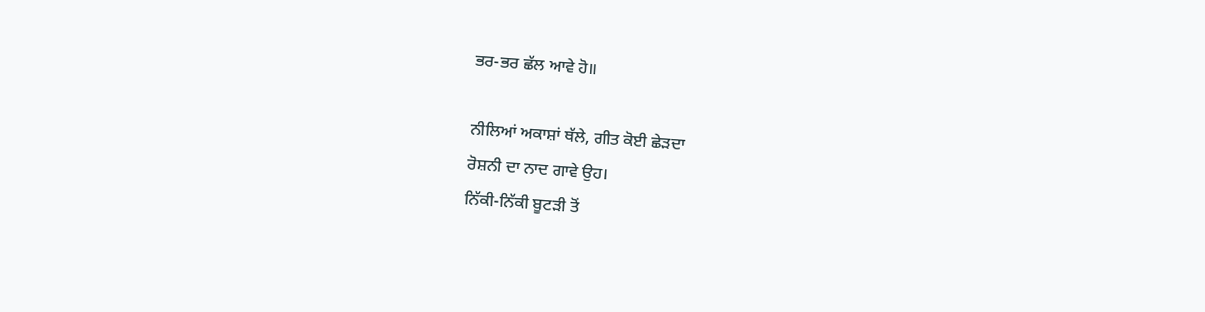ਭਰ-ਭਰ ਛੱਲ ਆਵੇ ਹੋ॥

ਨੀਲਿਆਂ ਅਕਾਸ਼ਾਂ ਥੱਲੇ, ਗੀਤ ਕੋਈ ਛੇੜਦਾ
ਰੋਸ਼ਨੀ ਦਾ ਨਾਦ ਗਾਵੇ ਉਹ।
ਨਿੱਕੀ-ਨਿੱਕੀ ਬੂਟੜੀ ਤੋਂ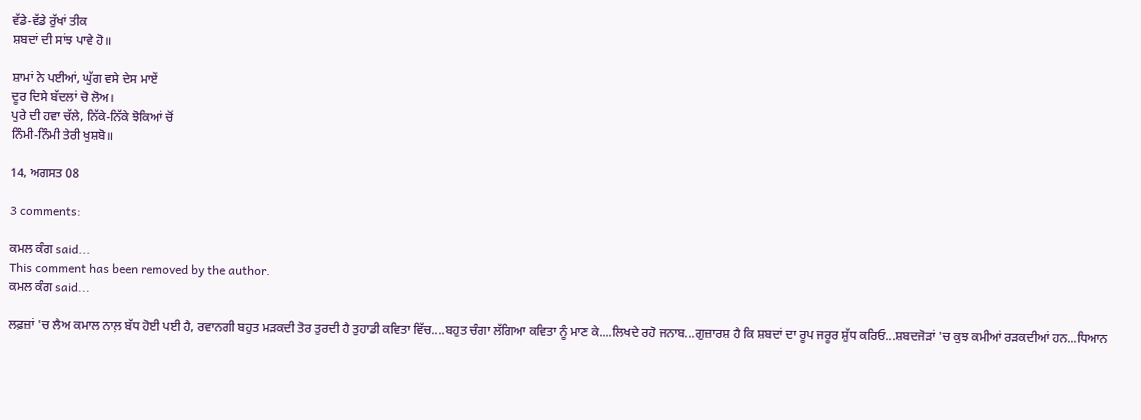ਵੱਡੇ-ਵੱਡੇ ਰੁੱਖਾਂ ਤੀਕ
ਸ਼ਬਦਾਂ ਦੀ ਸਾਂਝ ਪਾਵੇ ਹੋ॥

ਸ਼ਾਮਾਂ ਨੇ ਪਈਆਂ, ਘੁੱਗ ਵਸੇ ਦੇਸ ਮਾਏਂ
ਦੂਰ ਦਿਸੇ ਬੱਦਲਾਂ ਚੋ ਲੋਅ।
ਪੁਰੇ ਦੀ ਹਵਾ ਚੱਲੇ, ਨਿੱਕੇ-ਨਿੱਕੇ ਝੋਕਿਆਂ ਚੋਂ
ਨਿੰਮੀ-ਨਿੰਮੀ ਤੇਰੀ ਖੁਸ਼ਬੋ॥

14, ਅਗਸਤ 08

3 comments:

ਕਮਲ ਕੰਗ said...
This comment has been removed by the author.
ਕਮਲ ਕੰਗ said...

ਲਫ਼ਜ਼ਾਂ 'ਚ ਲੈਅ ਕਮਾਲ ਨਾਲ਼ ਬੱਧ ਹੋਈ ਪਈ ਹੈ, ਰਵਾਨਗੀ ਬਹੁਤ ਮੜਕਦੀ ਤੋਰ ਤੁਰਦੀ ਹੈ ਤੁਹਾਡੀ ਕਵਿਤਾ ਵਿੱਚ....ਬਹੁਤ ਚੰਗਾ ਲੱਗਿਆ ਕਵਿਤਾ ਨੂੰ ਮਾਣ ਕੇ....ਲਿਖਦੇ ਰਹੋ ਜਨਾਬ...ਗੁਜ਼ਾਰਸ਼ ਹੈ ਕਿ ਸ਼ਬਦਾਂ ਦਾ ਰੂਪ ਜਰੂਰ ਸ਼ੁੱਧ ਕਰਿਓ...ਸ਼ਬਦਜੋੜਾਂ 'ਚ ਕੁਝ ਕਮੀਆਂ ਰੜਕਦੀਆਂ ਹਨ...ਧਿਆਨ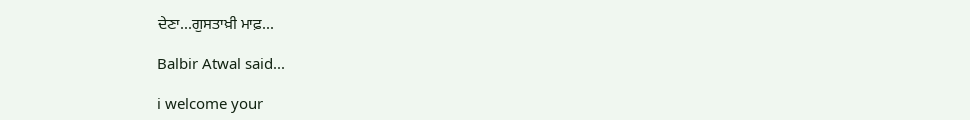ਦੇਣਾ...ਗੁਸਤਾਖ਼ੀ ਮਾਫ਼...

Balbir Atwal said...

i welcome your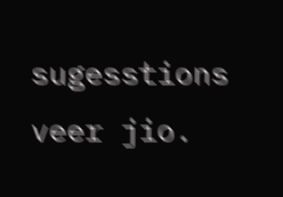sugesstions veer jio.